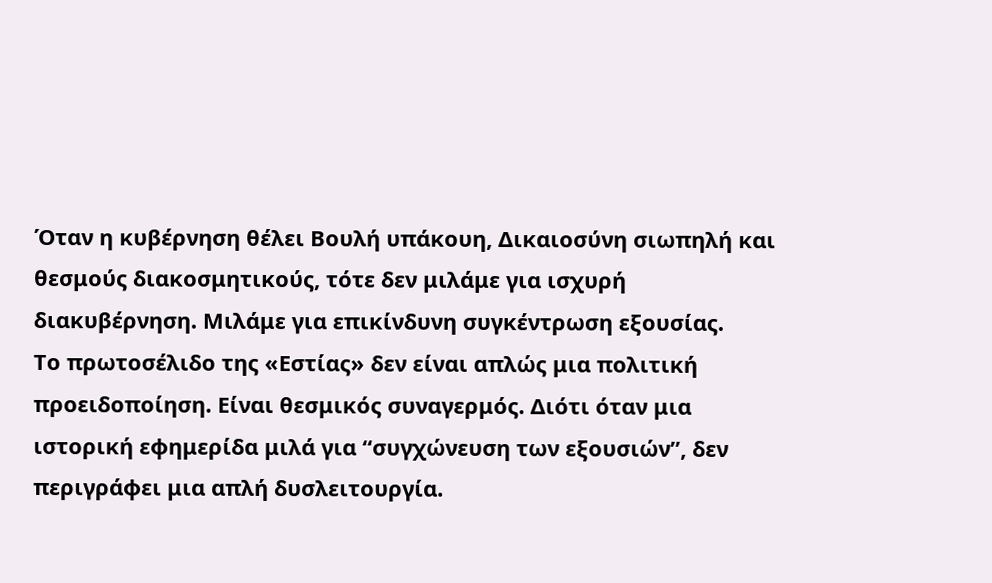Όταν η κυβέρνηση θέλει Βουλή υπάκουη, Δικαιοσύνη σιωπηλή και θεσμούς διακοσμητικούς, τότε δεν μιλάμε για ισχυρή διακυβέρνηση. Μιλάμε για επικίνδυνη συγκέντρωση εξουσίας.
Το πρωτοσέλιδο της «Εστίας» δεν είναι απλώς μια πολιτική προειδοποίηση. Είναι θεσμικός συναγερμός. Διότι όταν μια ιστορική εφημερίδα μιλά για “συγχώνευση των εξουσιών”, δεν περιγράφει μια απλή δυσλειτουργία.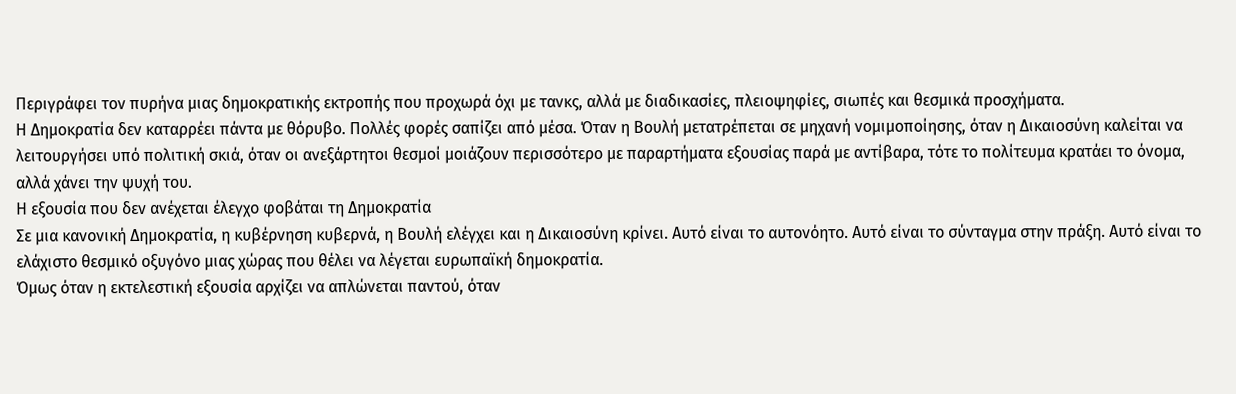Περιγράφει τον πυρήνα μιας δημοκρατικής εκτροπής που προχωρά όχι με τανκς, αλλά με διαδικασίες, πλειοψηφίες, σιωπές και θεσμικά προσχήματα.
Η Δημοκρατία δεν καταρρέει πάντα με θόρυβο. Πολλές φορές σαπίζει από μέσα. Όταν η Βουλή μετατρέπεται σε μηχανή νομιμοποίησης, όταν η Δικαιοσύνη καλείται να λειτουργήσει υπό πολιτική σκιά, όταν οι ανεξάρτητοι θεσμοί μοιάζουν περισσότερο με παραρτήματα εξουσίας παρά με αντίβαρα, τότε το πολίτευμα κρατάει το όνομα, αλλά χάνει την ψυχή του.
Η εξουσία που δεν ανέχεται έλεγχο φοβάται τη Δημοκρατία
Σε μια κανονική Δημοκρατία, η κυβέρνηση κυβερνά, η Βουλή ελέγχει και η Δικαιοσύνη κρίνει. Αυτό είναι το αυτονόητο. Αυτό είναι το σύνταγμα στην πράξη. Αυτό είναι το ελάχιστο θεσμικό οξυγόνο μιας χώρας που θέλει να λέγεται ευρωπαϊκή δημοκρατία.
Όμως όταν η εκτελεστική εξουσία αρχίζει να απλώνεται παντού, όταν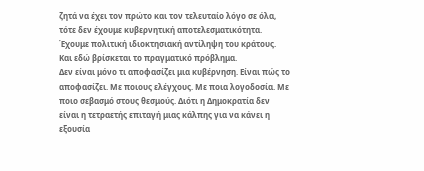ζητά να έχει τον πρώτο και τον τελευταίο λόγο σε όλα, τότε δεν έχουμε κυβερνητική αποτελεσματικότητα. Έχουμε πολιτική ιδιοκτησιακή αντίληψη του κράτους.
Και εδώ βρίσκεται το πραγματικό πρόβλημα.
Δεν είναι μόνο τι αποφασίζει μια κυβέρνηση. Είναι πώς το αποφασίζει. Με ποιους ελέγχους. Με ποια λογοδοσία. Με ποιο σεβασμό στους θεσμούς. Διότι η Δημοκρατία δεν είναι η τετραετής επιταγή μιας κάλπης για να κάνει η εξουσία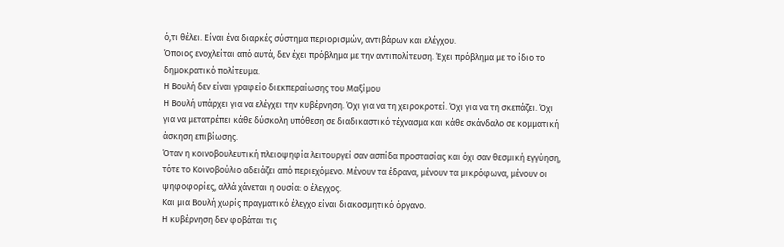ό,τι θέλει. Είναι ένα διαρκές σύστημα περιορισμών, αντιβάρων και ελέγχου.
Όποιος ενοχλείται από αυτά, δεν έχει πρόβλημα με την αντιπολίτευση. Έχει πρόβλημα με το ίδιο το δημοκρατικό πολίτευμα.
Η Βουλή δεν είναι γραφείο διεκπεραίωσης του Μαξίμου
Η Βουλή υπάρχει για να ελέγχει την κυβέρνηση. Όχι για να τη χειροκροτεί. Όχι για να τη σκεπάζει. Όχι για να μετατρέπει κάθε δύσκολη υπόθεση σε διαδικαστικό τέχνασμα και κάθε σκάνδαλο σε κομματική άσκηση επιβίωσης.
Όταν η κοινοβουλευτική πλειοψηφία λειτουργεί σαν ασπίδα προστασίας και όχι σαν θεσμική εγγύηση, τότε το Κοινοβούλιο αδειάζει από περιεχόμενο. Μένουν τα έδρανα, μένουν τα μικρόφωνα, μένουν οι ψηφοφορίες, αλλά χάνεται η ουσία: ο έλεγχος.
Και μια Βουλή χωρίς πραγματικό έλεγχο είναι διακοσμητικό όργανο.
Η κυβέρνηση δεν φοβάται τις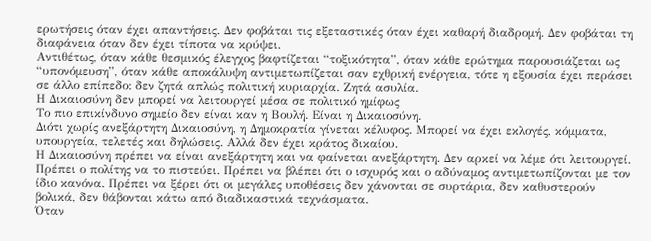ερωτήσεις όταν έχει απαντήσεις. Δεν φοβάται τις εξεταστικές όταν έχει καθαρή διαδρομή. Δεν φοβάται τη διαφάνεια όταν δεν έχει τίποτα να κρύψει.
Αντιθέτως, όταν κάθε θεσμικός έλεγχος βαφτίζεται “τοξικότητα”, όταν κάθε ερώτημα παρουσιάζεται ως “υπονόμευση”, όταν κάθε αποκάλυψη αντιμετωπίζεται σαν εχθρική ενέργεια, τότε η εξουσία έχει περάσει σε άλλο επίπεδο: δεν ζητά απλώς πολιτική κυριαρχία. Ζητά ασυλία.
Η Δικαιοσύνη δεν μπορεί να λειτουργεί μέσα σε πολιτικό ημίφως
Το πιο επικίνδυνο σημείο δεν είναι καν η Βουλή. Είναι η Δικαιοσύνη.
Διότι χωρίς ανεξάρτητη Δικαιοσύνη, η Δημοκρατία γίνεται κέλυφος. Μπορεί να έχει εκλογές, κόμματα, υπουργεία, τελετές και δηλώσεις. Αλλά δεν έχει κράτος δικαίου.
Η Δικαιοσύνη πρέπει να είναι ανεξάρτητη και να φαίνεται ανεξάρτητη. Δεν αρκεί να λέμε ότι λειτουργεί. Πρέπει ο πολίτης να το πιστεύει. Πρέπει να βλέπει ότι ο ισχυρός και ο αδύναμος αντιμετωπίζονται με τον ίδιο κανόνα. Πρέπει να ξέρει ότι οι μεγάλες υποθέσεις δεν χάνονται σε συρτάρια, δεν καθυστερούν βολικά, δεν θάβονται κάτω από διαδικαστικά τεχνάσματα.
Όταν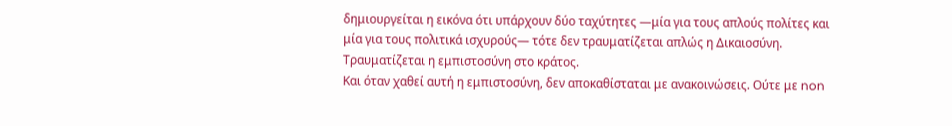δημιουργείται η εικόνα ότι υπάρχουν δύο ταχύτητες —μία για τους απλούς πολίτες και μία για τους πολιτικά ισχυρούς— τότε δεν τραυματίζεται απλώς η Δικαιοσύνη. Τραυματίζεται η εμπιστοσύνη στο κράτος.
Και όταν χαθεί αυτή η εμπιστοσύνη, δεν αποκαθίσταται με ανακοινώσεις. Ούτε με non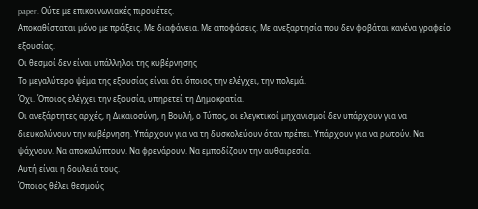paper. Ούτε με επικοινωνιακές πιρουέτες.
Αποκαθίσταται μόνο με πράξεις. Με διαφάνεια. Με αποφάσεις. Με ανεξαρτησία που δεν φοβάται κανένα γραφείο εξουσίας.
Οι θεσμοί δεν είναι υπάλληλοι της κυβέρνησης
Το μεγαλύτερο ψέμα της εξουσίας είναι ότι όποιος την ελέγχει, την πολεμά.
Όχι. Όποιος ελέγχει την εξουσία, υπηρετεί τη Δημοκρατία.
Οι ανεξάρτητες αρχές, η Δικαιοσύνη, η Βουλή, ο Τύπος, οι ελεγκτικοί μηχανισμοί δεν υπάρχουν για να διευκολύνουν την κυβέρνηση. Υπάρχουν για να τη δυσκολεύουν όταν πρέπει. Υπάρχουν για να ρωτούν. Να ψάχνουν. Να αποκαλύπτουν. Να φρενάρουν. Να εμποδίζουν την αυθαιρεσία.
Αυτή είναι η δουλειά τους.
Όποιος θέλει θεσμούς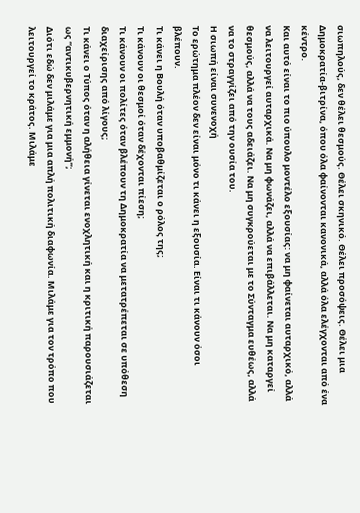σιωπηλούς, δεν θέλει θεσμούς. Θέλει σκηνικό. Θέλει προσόψεις. Θέλει μια Δημοκρατία-βιτρίνα, όπου όλα φαίνονται κανονικά, αλλά όλα ελέγχονται από ένα κέντρο.
Και αυτό είναι το πιο ύπουλο μοντέλο εξουσίας: να μη φαίνεται αυταρχικό, αλλά να λειτουργεί αυταρχικά. Να μη φωνάζει, αλλά να επιβάλλεται. Να μη καταργεί θεσμούς, αλλά να τους αδειάζει. Να μη συγκρούεται με το Σύνταγμα ευθέως, αλλά να το στραγγίζει από την ουσία του.
Η σιωπή είναι συνενοχή
Το ερώτημα πλέον δεν είναι μόνο τι κάνει η εξουσία. Είναι τι κάνουν όσοι βλέπουν.
Τι κάνει η Βουλή όταν υποβαθμίζεται ο ρόλος της;
Τι κάνουν οι θεσμοί όταν δέχονται πίεση;
Τι κάνουν οι πολίτες όταν βλέπουν τη Δημοκρατία να μετατρέπεται σε υπόθεση διαχείρισης από λίγους;
Τι κάνει ο Τύπος όταν η αλήθεια γίνεται ενοχλητική και η κριτική παρουσιάζεται ως “αντικυβερνητική εμμονή”;
Διότι εδώ δεν μιλάμε για μια απλή πολιτική διαφωνία. Μιλάμε για τον τρόπο που λειτουργεί το κράτος. Μιλάμε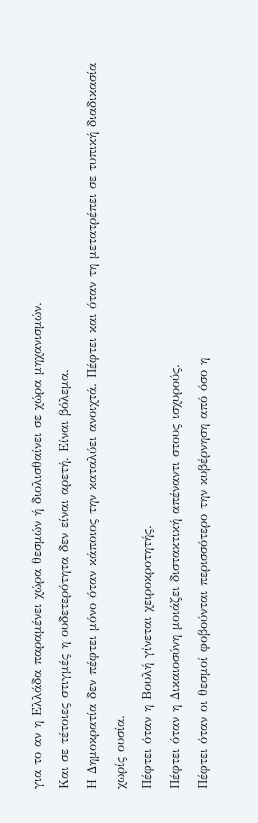για το αν η Ελλάδα παραμένει χώρα θεσμών ή διολισθαίνει σε χώρα μηχανισμών.
Και σε τέτοιες στιγμές η ουδετερότητα δεν είναι αρετή. Είναι βόλεμα.
Η Δημοκρατία δεν πέφτει μόνο όταν κάποιος την καταλύει ανοιχτά. Πέφτει και όταν τη μετατρέπει σε τυπική διαδικασία χωρίς ουσία.
Πέφτει όταν η Βουλή γίνεται χειροκροτητής.
Πέφτει όταν η Δικαιοσύνη μοιάζει διστακτική απέναντι στους ισχυρούς.
Πέφτει όταν οι θεσμοί φοβούνται περισσότερο την κυβέρνηση από όσο η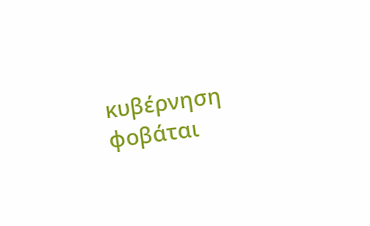κυβέρνηση φοβάται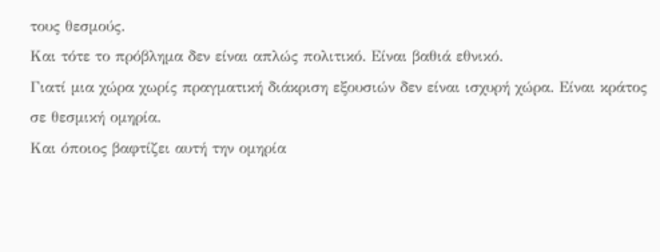τους θεσμούς.
Και τότε το πρόβλημα δεν είναι απλώς πολιτικό. Είναι βαθιά εθνικό.
Γιατί μια χώρα χωρίς πραγματική διάκριση εξουσιών δεν είναι ισχυρή χώρα. Είναι κράτος σε θεσμική ομηρία.
Και όποιος βαφτίζει αυτή την ομηρία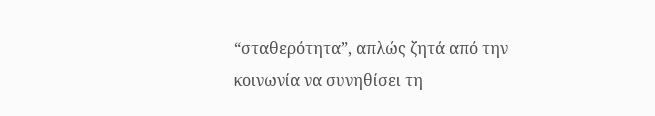“σταθερότητα”, απλώς ζητά από την κοινωνία να συνηθίσει τη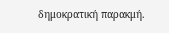δημοκρατική παρακμή.